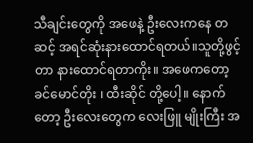သီချင်းတွေကို အဖေနဲ့ ဦးလေးကနေ တဆင့် အရင်ဆုံးနားထောင်ရတယ်။သူတို့ဖွင့်တာ နားထောင်ရတာကိုး။ အဖေကတော့ ခင်မောင်တိုး ၊ ထီးဆိုင် တို့ပေါ့။ နောက်တော့ ဦးလေးတွေက လေးဖြူ မျိုးကြီး အ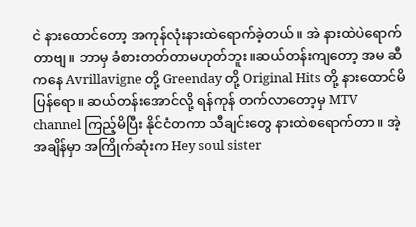ငဲ နားထောင်တော့ အကုန်လုံးနားထဲရောက်ခဲ့တယ်။ အဲ နားထဲပဲရောက်တာဗျ။ ဘာမှ ခံစားတတ်တာမဟုတ်ဘူး။ဆယ်တန်းကျတော့ အမ ဆီကနေ Avrillavigne တို့ Greenday တို့ Original Hits တို့ နားထောင်မိပြန်ရော။ ဆယ်တန်းအောင်လို့ ရန်ကုန် တက်လာတော့မှ MTV channel ကြည့်မိပြီး နိုင်ငံတကာ သီချင်းတွေ နားထဲစရောက်တာ။ အဲ့အချိန်မှာ အကြိုက်ဆုံးက Hey soul sister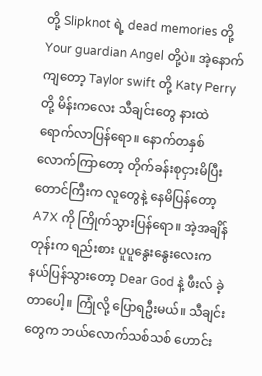တို့ Slipknot ရဲ့ dead memories တို့ Your guardian Angel တို့ပဲ။ အဲ့နောက်ကျတော့ Taylor swift တို့ Katy Perry တို့ မိန်းကလေး သီချင်းတွေ နားထဲရောက်လာပြန်ရော။ နောက်တနှစ်လောက်ကြာတော့ တိုက်ခန်းစုငှားမိပြီး တောင်ကြီးက လူတွေနဲ့ နေမိပြန်တော့ A7X ကို ကြိုက်သွားပြန်ရော။ အဲ့အချိန်တုန်းက ရည်းစား ပူပူနွေးနွေးလေးက နယ်ပြန်သွားတော့ Dear God နဲ့ ဖီးလ် ခဲ့တာပေါ့။ ကြုံလို့ ပြောရဦးမယ်။ သီချင်းတွေက ဘယ်လောက်သစ်သစ် ဟောင်း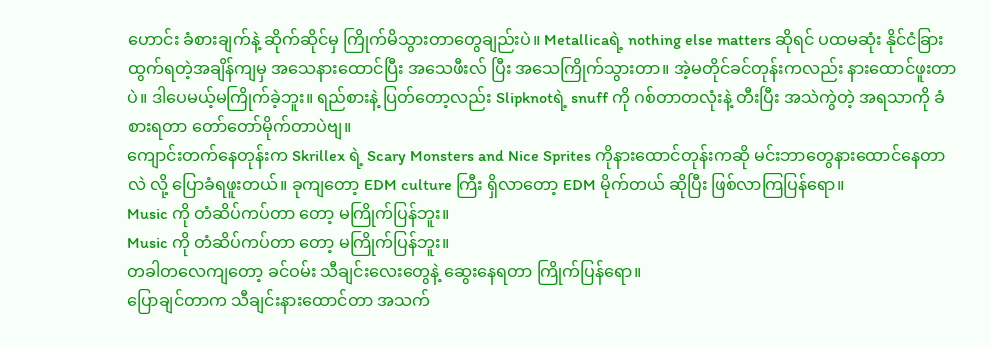ဟောင်း ခံစားချက်နဲ့ ဆိုက်ဆိုင်မှ ကြိုက်မိသွားတာတွေချည်းပဲ။ Metallicaရဲ့ nothing else matters ဆိုရင် ပထမဆုံး နိုင်ငံခြားထွက်ရတဲ့အချိန်ကျမှ အသေနားထောင်ပြီး အသေဖီးလ် ပြီး အသေကြိုက်သွားတာ။ အဲ့မတိုင်ခင်တုန်းကလည်း နားထောင်ဖူးတာပဲ။ ဒါပေမယ့်မကြိုက်ခဲ့ဘူး။ ရည်စားနဲ့ ပြတ်တော့လည်း Slipknotရဲ့ snuff ကို ဂစ်တာတလုံးနဲ့ တီးပြီး အသဲကွဲတဲ့ အရသာကို ခံစားရတာ တော်တော်မိုက်တာပဲဗျ။
ကျောင်းတက်နေတုန်းက Skrillex ရဲ့ Scary Monsters and Nice Sprites ကိုနားထောင်တုန်းကဆို မင်းဘာတွေနားထောင်နေတာလဲ လို့ ပြောခံရဖူးတယ်။ ခုကျတော့ EDM culture ကြီး ရှိလာတော့ EDM မိုက်တယ် ဆိုပြီး ဖြစ်လာကြပြန်ရော။
Music ကို တံဆိပ်ကပ်တာ တော့ မကြိုက်ပြန်ဘူး။
Music ကို တံဆိပ်ကပ်တာ တော့ မကြိုက်ပြန်ဘူး။
တခါတလေကျတော့ ခင်ဝမ်း သီချင်းလေးတွေနဲ့ ဆွေးနေရတာ ကြိုက်ပြန်ရော။
ပြောချင်တာက သီချင်းနားထောင်တာ အသက်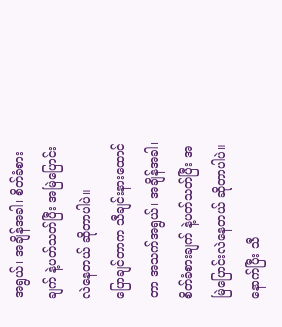အရွယ်၊ အချိန်အခါ၊ စိတ်ခံစားချက် နဲ့ပတ်သတ်ပြီး အမြဲပြောင်းလဲနေတယ် ဆိုတာပါပဲ။
ပြောချင်တာက သီချင်းနားထောင်တာ အသက်အရွယ်၊ အချိန်အခါ၊ စိတ်ခံစားချက် နဲ့ပတ်သတ်ပြီး အမြဲပြောင်းလဲနေတယ် ဆိုတာပါပဲ။
နောက်ပြီး သီ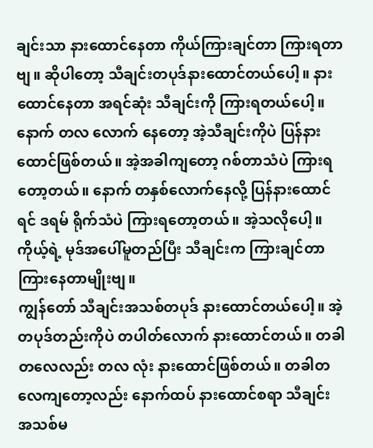ချင်းသာ နားထောင်နေတာ ကိုယ်ကြားချင်တာ ကြားရတာဗျ။ ဆိုပါတော့ သီချင်းတပုဒ်နားထောင်တယ်ပေါ့။ နားထောင်နေတာ အရင်ဆုံး သီချင်းကို ကြားရတယ်ပေါ့။ နောက် တလ လောက် နေတော့ အဲ့သီချင်းကိုပဲ ပြန်နားထောင်ဖြစ်တယ်။ အဲ့အခါကျတော့ ဂစ်တာသံပဲ ကြားရတော့တယ်။ နောက် တနှစ်လောက်နေလို့ ပြန်နားထောင်ရင် ဒရမ် ရိုက်သံပဲ ကြားရတော့တယ်။ အဲ့သလိုပေါ့။ ကိုယ့်ရဲ့ မုဒ်အပေါ်မူတည်ပြီး သီချင်းက ကြားချင်တာ ကြားနေတာမျိုးဗျ။
ကျွန်တော် သီချင်းအသစ်တပုဒ် နားထောင်တယ်ပေါ့။ အဲ့တပုဒ်တည်းကိုပဲ တပါတ်လောက် နားထောင်တယ်။ တခါတလေလည်း တလ လုံး နားထောင်ဖြစ်တယ်။ တခါတလေကျတော့လည်း နောက်ထပ် နားထောင်စရာ သီချင်း အသစ်မ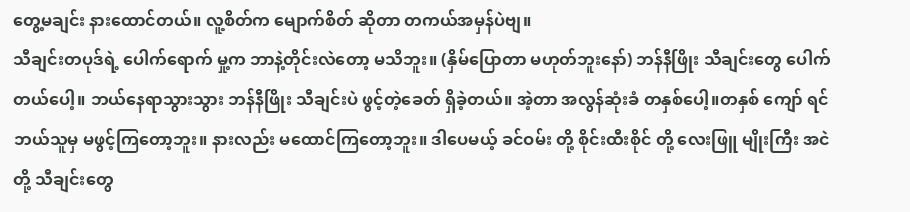တွေ့မချင်း နားထောင်တယ်။ လူ့စိတ်က မျောက်စိတ် ဆိုတာ တကယ်အမှန်ပဲဗျ။
သီချင်းတပုဒ်ရဲ့ ပေါက်ရောက် မှု့က ဘာနဲ့တိုင်းလဲတော့ မသိဘူး။ (နှိမ်ပြောတာ မဟုတ်ဘူးနော်) ဘန်နီဖြိုး သီချင်းတွေ ပေါက်တယ်ပေါ့။ ဘယ်နေရာသွားသွား ဘန်နီဖြိုး သီချင်းပဲ ဖွင့်တဲ့ခေတ် ရှိခဲ့တယ်။ အဲ့တာ အလွန်ဆုံးခံ တနှစ်ပေါ့။တနှစ် ကျော် ရင် ဘယ်သူမှ မဖွင့်ကြတော့ဘူး။ နားလည်း မထောင်ကြတော့ဘူး။ ဒါပေမယ့် ခင်ဝမ်း တို့ စိုင်းထီးစိုင် တို့ လေးဖြူ မျိုးကြီး အငဲ တို့ သီချင်းတွေ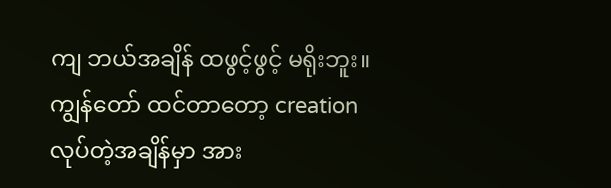ကျ ဘယ်အချိန် ထဖွင့်ဖွင့် မရိုးဘူး။ ကျွန်တော် ထင်တာတော့ creation လုပ်တဲ့အချိန်မှာ အား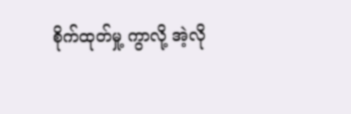စိုက်ထုတ်မှု့ ကွာလို့ အဲ့လို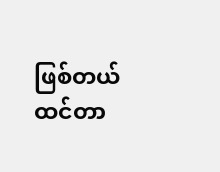ဖြစ်တယ် ထင်တာ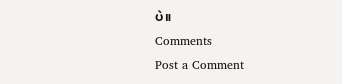ပဲ။
Comments
Post a Comment